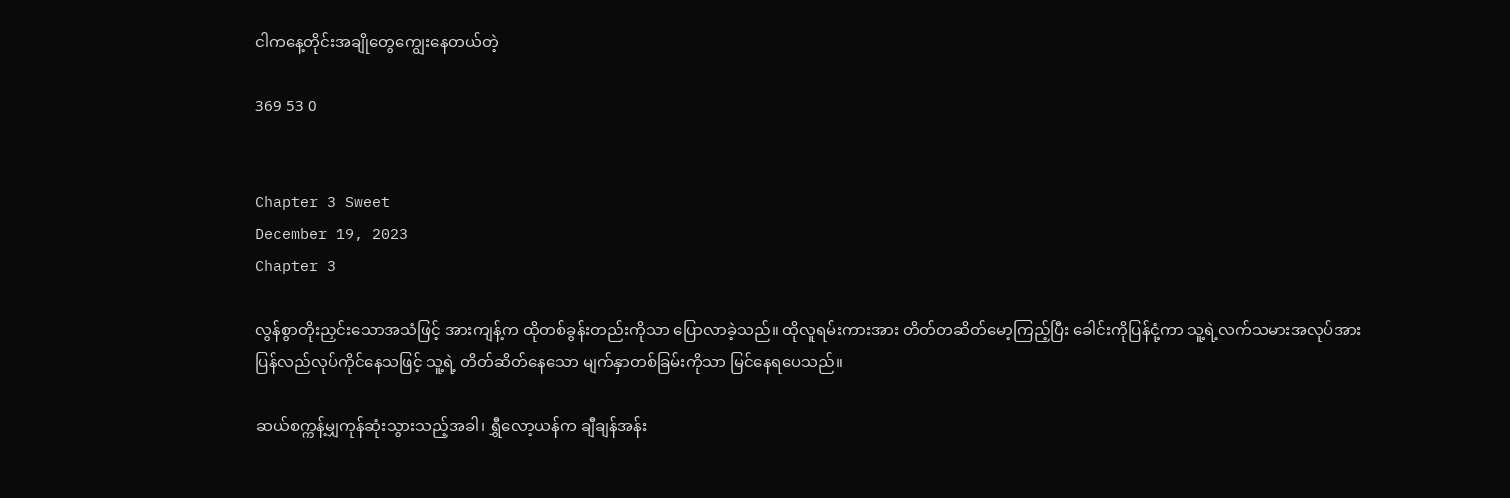ငါကနေ့တိုင်းအချိုတွေကျွေးနေတယ်တဲ့

369 53 0


Chapter 3 Sweet
December 19, 2023
Chapter 3

လွန်စွာတိုးညှင်းသောအသံဖြင့် အားကျန့်က ထိုတစ်ခွန်းတည်းကိုသာ ပြောလာခဲ့သည်။ ထိုလူရမ်းကားအား တိတ်တဆိတ်‌မော့ကြည့်ပြီး ခေါင်းကိုပြန်ငုံ့ကာ သူ့ရဲ့လက်သမားအလုပ်အား ပြန်လည်လုပ်ကိုင်နေသဖြင့် သူ့ရဲ့ တိတ်ဆိတ်နေသော ‌မျက်နှာတစ်ခြမ်းကိုသာ မြင်နေရပေသည်။

ဆယ်စက္ကန့်မျှကုန်ဆုံးသွားသည့်အခါ၊ ရွှီလော့ယန်က ချီချန်အန်း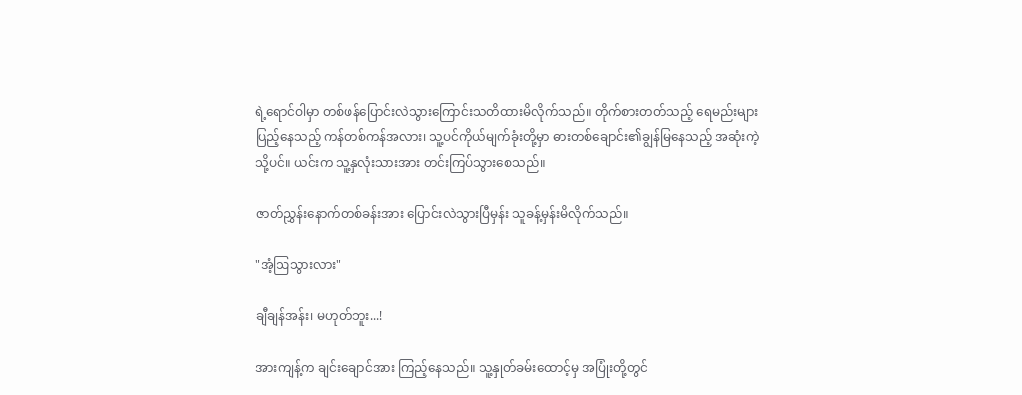ရဲ့ရောင်ဝါမှာ တစ်ဖန်ပြောင်းလဲသွားကြောင်းသတိထားမိလိုက်သည်။ တိုက်စားတတ်သည့် ရေမည်းများပြည့်နေသည့် ကန်တစ်ကန်အလား၊ သူ့ပင်ကိုယ်မျက်ခုံးတို့မှာ ဓားတစ်ချောင်း၏ချွန်မြနေသည့် အဆုံးကဲ့သို့ပင်။ ယင်းက သူ့နှလုံးသားအား တင်းကြပ်သွားစေသည်။

ဇာတ်ညွှန်းနောက်တစ်ခန်းအား ပြောင်းလဲသွားပြီမှန်း သူခန့်မှန်းမိလိုက်သည်။

"အံ့ဩသွားလား"

ချီချန်အန်း၊ မဟုတ်ဘူး...!

အားကျန့်က ချင်းချောင်အား ကြည့်နေသည်။ သူ့နှုတ်ခမ်းထောင့်မှ အပြုံးတို့တွင်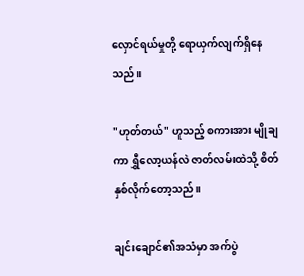လှောင်ရယ်မှုတို့ ရောယှက်လျက်ရှိနေသည်။

"ဟုတ်တယ်" ဟူသည့် စကားအား မျိုချကာ ရွှီလော့ယန်လဲ ဇာတ်လမ်းထဲသို့ စိတ်နှစ်လိုက်တော့သည်။

ချင်းချောင်၏အသံမှာ အက်ပွဲ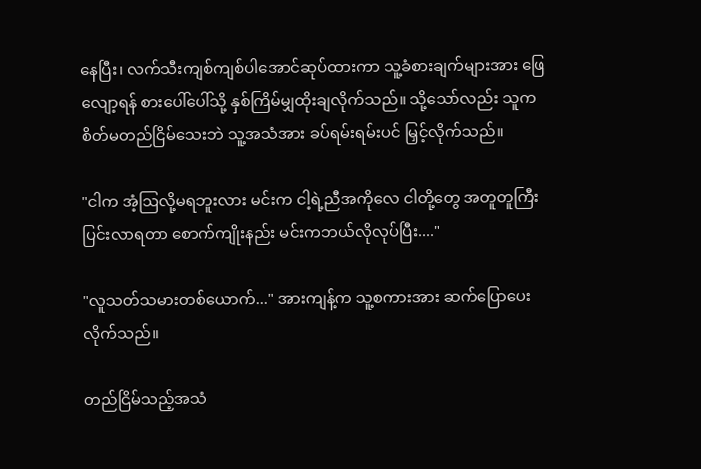နေပြီး၊ လက်သီးကျစ်ကျစ်ပါအောင်ဆုပ်ထားကာ သူ့ခံစားချက်များအား ဖြေလျော့ရန် စားပေါ်ပေါ်သို့ နှစ်ကြိမ်မျှထိုးချလိုက်သည်။ သို့သော်လည်း သူက စိတ်မတည်ငြိမ်သေးဘဲ သူ့အသံအား ခပ်ရမ်းရမ်းပင် မြှင့်လိုက်သည်။

"ငါက အံ့ဩလို့မရဘူးလား မင်းက ငါ့ရဲ့ညီအကိုလေ ငါတို့တွေ အတူတူကြီးပြင်းလာရတာ စောက်ကျိုးနည်း မင်းကဘယ်လိုလုပ်ပြီး...."

"လူသတ်သမားတစ်ယောက်..." အားကျန့်က သူ့စကားအား ဆက်ပြောပေးလိုက်သည်။

တည်ငြိမ်သည့်အသံ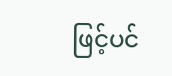ဖြင့်ပင်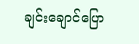ချင်းချောင်ပြော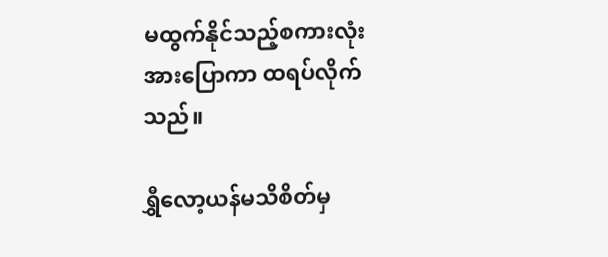မထွက်နိုင်သည့်စကားလုံးအားပြောကာ ထရပ်လိုက်သည်။

ရွှီလော့ယန်မသိစိတ်မှ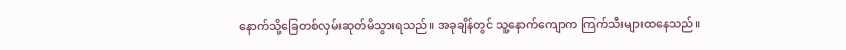နောက်သို့ခြေတစ်လှမ်းဆုတ်မိသွားရသည်။ အခုချိန်တွင် သူ့နောက်ကျောက ကြက်သီးများထနေသည်။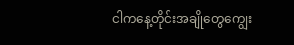ငါကနေ့တိုင်းအချိုတွေကျွေး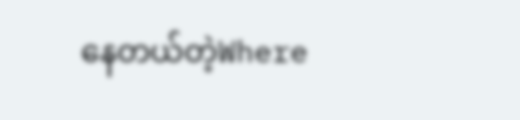နေတယ်တဲ့Where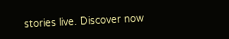stories live. Discover now